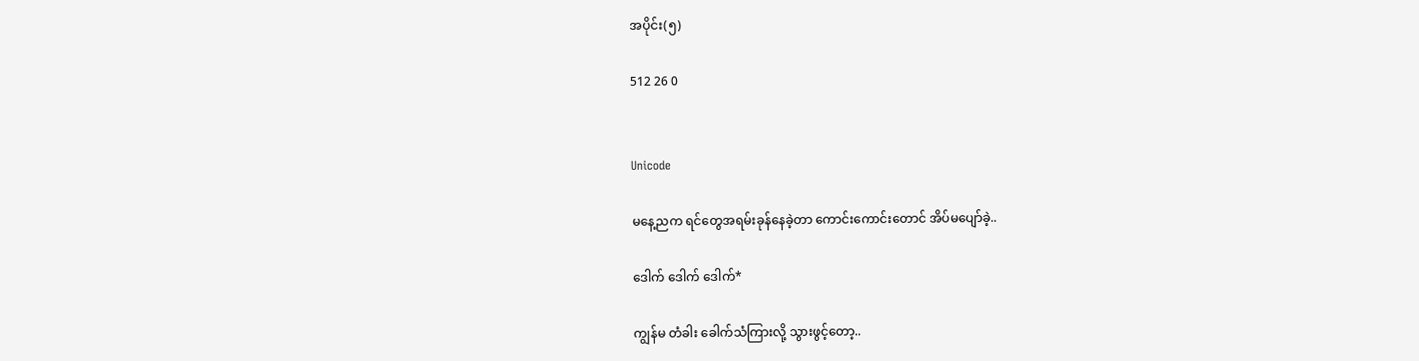အပိုင်း(၅)

512 26 0


Unicode

မနေ့ညက ရင်တွေအရမ်းခုန်နေခဲ့တာ ကောင်းကောင်းတောင် အိပ်မပျော်ခဲ့..

ဒေါက် ဒေါက် ဒေါက်*

ကျွန်မ တံခါး ခေါက်သံကြားလို့ သွားဖွင့်တော့..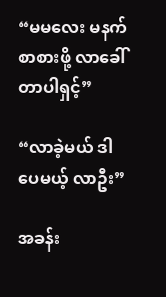“မမလေး မနက်စာစားဖို့ လာခေါ်တာပါရှင့်”

“လာခဲ့မယ် ဒါပေမယ့် လာဦး”

အခန်း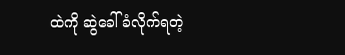ထဲကို ဆွဲခေါ်ခံလိုက်ရတဲ့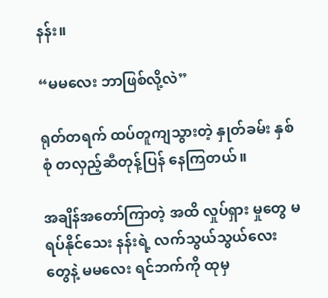နန်း။

“မမလေး ဘာဖြစ်လို့လဲ”

ရုတ်တရက် ထပ်တူကျသွားတဲ့ နှုတ်ခမ်း နှစ်စုံ တလှည့်ဆီတုန့်ပြန် နေကြတယ်။

အချိန်အတော်ကြာတဲ့ အထိ လှုပ်ရှား မှုတွေ မရပ်နိုင်သေး နန်းရဲ့ လက်သွယ်သွယ်လေး တွေနဲ့ မမလေး ရင်ဘက်ကို ထုမှ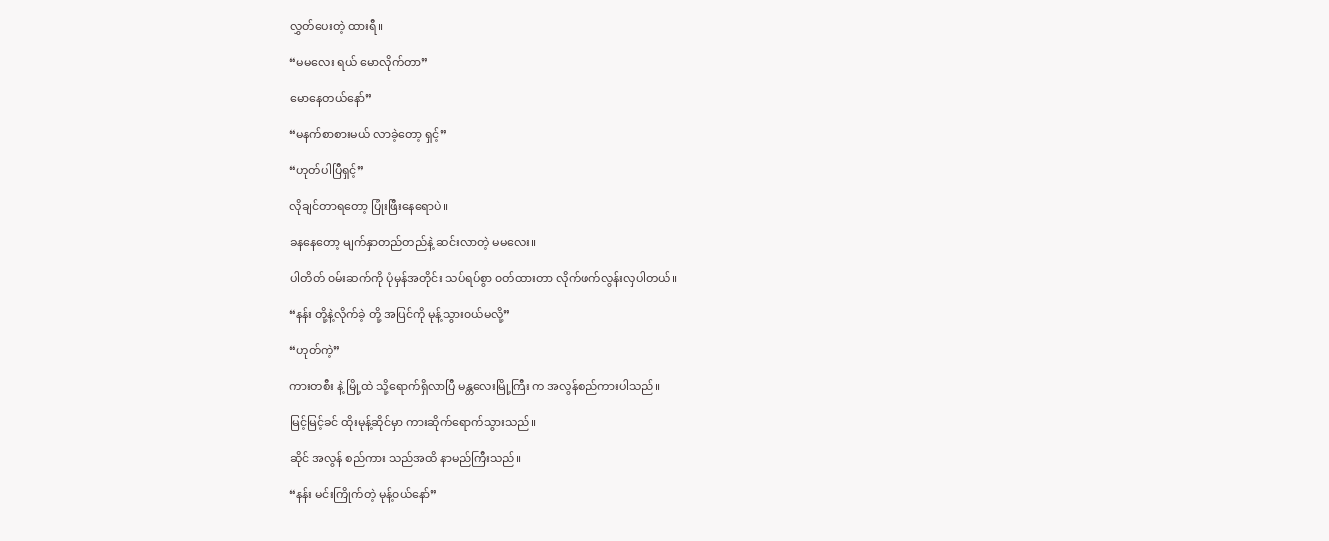လွှတ်ပေးတဲ့ ထားရီ။

“မမလေး ရယ် မောလိုက်တာ”

မောနေတယ်နော်”

“မနက်စာစားမယ် လာခဲ့တော့ ရှင့်”

“ဟုတ်ပါပြီရှင့်”

လိုချင်တာရတော့ ပြုံးဖြီးနေရောပဲ။

ခနနေတော့ မျက်နှာတည်တည်နဲ့ ဆင်းလာတဲ့ မမလေး။

ပါတိတ် ၀မ်းဆက်ကို ပုံမှန်အတိုင်း သပ်ရပ်စွာ ၀တ်ထားတာ လိုက်ဖက်လွန်းလှပါတယ်။

“နန်း တို့နဲ့လိုက်ခဲ့ တို့ အပြင်ကို မုန့်သွား၀ယ်မလို့”

“ဟုတ်ကဲ့”

ကားတစီး နဲ့ မြို့ထဲ သို့ရောက်ရှိလာပြီ မန္တလေးမြို့ကြီး က အလွန်စည်ကားပါသည်။

မြင့်မြင့်ခင် ထိုးမုန့်ဆိုင်မှာ ကားဆိုက်ရောက်သွားသည်။

ဆိုင် အလွန် စည်ကား သည်အထိ နာမည်ကြီးသည်။

“နန်း မင်းကြိုက်တဲ့ မုန့်၀ယ်နော်”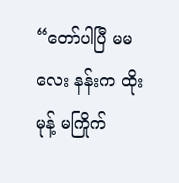“တော်ပါပြီ မမလေး နန်းက ထိုးမုန့် မကြိုက်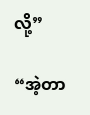လို့”

“အဲ့တာ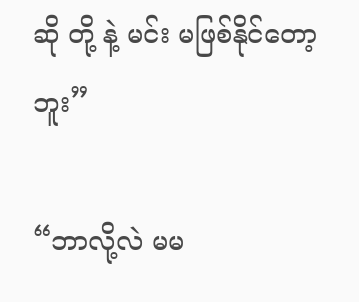ဆို တို့ နဲ့ မင်း မဖြစ်နိုင်တော့ဘူး”

“ဘာလို့လဲ မမ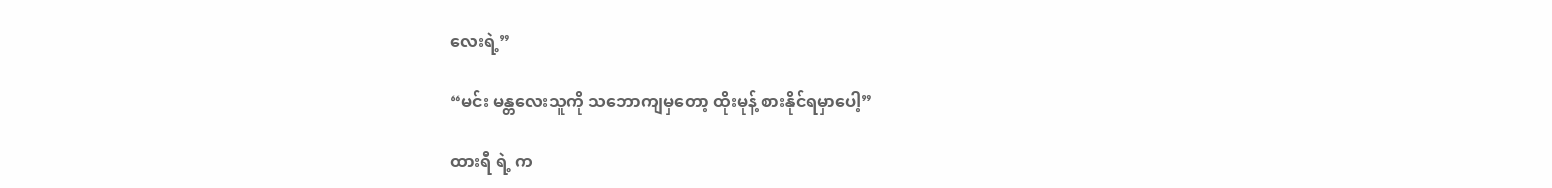လေးရဲ့”

“မင်း မန္တလေးသူကို သဘောကျမှတော့ ထိုးမုန့် စားနိုင်ရမှာပေါ့”

ထားရီ ရဲ့ က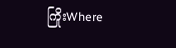ကြိုးWhere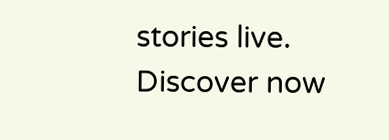stories live. Discover now